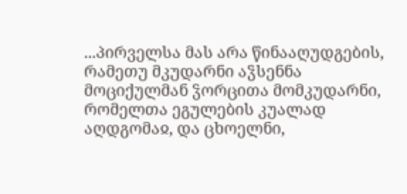...პირველსა მას არა წინააღუდგების, რამეთუ მკუდარნი აჴსენნა მოციქულმან ჴორცითა მომკუდარნი, რომელთა ეგულების კუალად აღდგომაჲ, და ცხოელნი,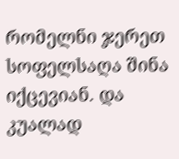რომელნი ჯერეთ სოფელსაღა შინა იქცევიან. და კუალად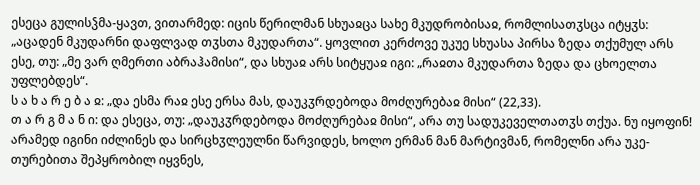ესეცა გულისჴმა-ყავთ, ვითარმედ: იცის წერილმან სხუაჲცა სახე მკუდრობისაჲ, რომლისათჳსცა იტყჳს: „აცადენ მკუდარნი დაფლვად თჳსთა მკუდართა“. ყოვლით კერძოვე უკუე სხუასა პირსა ზედა თქუმულ არს ესე, თუ: „მე ვარ ღმერთი აბრაჰამისი“, და სხუაჲ არს სიტყუაჲ იგი: „რაჲთა მკუდართა ზედა და ცხოელთა უფლებდეს“.
ს ა ხ ა რ ე ბ ა ჲ: „და ესმა რაჲ ესე ერსა მას, დაუკჳრდებოდა მოძღურებაჲ მისი“ (22,33).
თ ა რ გ მ ა ნ ი: და ესეცა, თუ: „დაუკჳრდებოდა მოძღურებაჲ მისი“, არა თუ სადუკეველთათჳს თქუა. ნუ იყოფინ! არამედ იგინი იძლინეს და სირცხჳლეულნი წარვიდეს, ხოლო ერმან მან მარტივმან, რომელნი არა უკე-თურებითა შეპყრობილ იყვნეს,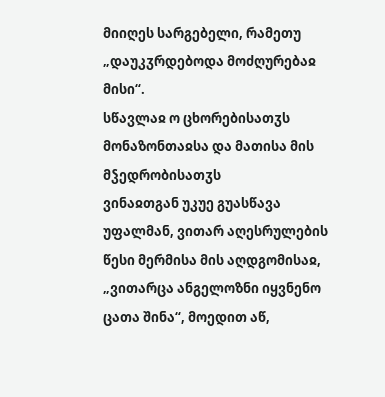მიიღეს სარგებელი, რამეთუ „დაუკჳრდებოდა მოძღურებაჲ მისი“.
სწავლაჲ ო ცხორებისათჳს მონაზონთაჲსა და მათისა მის მჴედრობისათჳს
ვინაჲთგან უკუე გუასწავა უფალმან, ვითარ აღესრულების წესი მერმისა მის აღდგომისაჲ, „ვითარცა ანგელოზნი იყვნენო ცათა შინა“, მოედით აწ,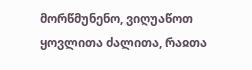მორწმუნენო, ვიღუაწოთ ყოვლითა ძალითა, რაჲთა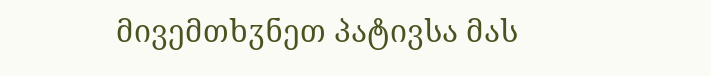მივემთხჳნეთ პატივსა მას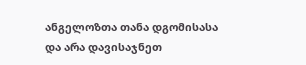ანგელოზთა თანა დგომისასა და არა დავისაჯნეთ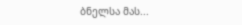ბნელსა მას...